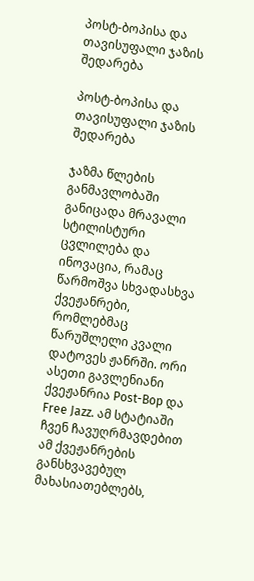პოსტ-ბოპისა და თავისუფალი ჯაზის შედარება

პოსტ-ბოპისა და თავისუფალი ჯაზის შედარება

ჯაზმა წლების განმავლობაში განიცადა მრავალი სტილისტური ცვლილება და ინოვაცია, რამაც წარმოშვა სხვადასხვა ქვეჟანრები, რომლებმაც წარუშლელი კვალი დატოვეს ჟანრში. ორი ასეთი გავლენიანი ქვეჟანრია Post-Bop და Free Jazz. ამ სტატიაში ჩვენ ჩავუღრმავდებით ამ ქვეჟანრების განსხვავებულ მახასიათებლებს,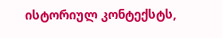ისტორიულ კონტექსტს,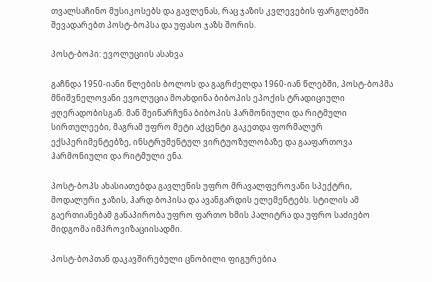თვალსაჩინო მუსიკოსებს და გავლენას, რაც ჯაზის კვლევების ფარგლებში შევადარებთ პოსტ-ბოპსა და უფასო ჯაზს შორის.

პოსტ-ბოპი: ევოლუციის ასახვა

გაჩნდა 1950-იანი წლების ბოლოს და გაგრძელდა 1960-იან წლებში, პოსტ-ბოპმა მნიშვნელოვანი ევოლუცია მოახდინა ბიბოპის ეპოქის ტრადიციული ჟღერადობისგან. მან შეინარჩუნა ბიბოპის ჰარმონიული და რიტმული სირთულეები, მაგრამ უფრო მეტი აქცენტი გაკეთდა ფორმალურ ექსპერიმენტებზე, ინსტრუმენტულ ვირტუოზულობაზე და გააფართოვა ჰარმონიული და რიტმული ენა.

პოსტ-ბოპს ახასიათებდა გავლენის უფრო მრავალფეროვანი სპექტრი, მოდალური ჯაზის, ჰარდ ბოპისა და ავანგარდის ელემენტებს. სტილის ამ გაერთიანებამ განაპირობა უფრო ფართო ხმის პალიტრა და უფრო საძიებო მიდგომა იმპროვიზაციისადმი.

პოსტ-ბოპთან დაკავშირებული ცნობილი ფიგურებია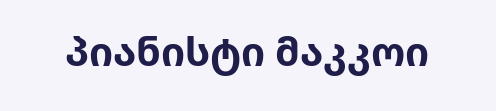პიანისტი მაკკოი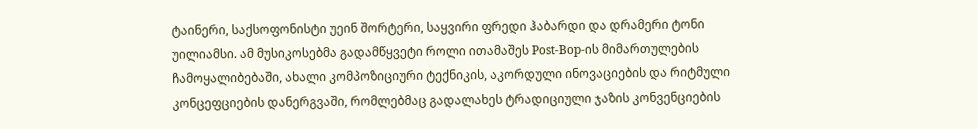ტაინერი, საქსოფონისტი უეინ შორტერი, საყვირი ფრედი ჰაბარდი და დრამერი ტონი უილიამსი. ამ მუსიკოსებმა გადამწყვეტი როლი ითამაშეს Post-Bop-ის მიმართულების ჩამოყალიბებაში, ახალი კომპოზიციური ტექნიკის, აკორდული ინოვაციების და რიტმული კონცეფციების დანერგვაში, რომლებმაც გადალახეს ტრადიციული ჯაზის კონვენციების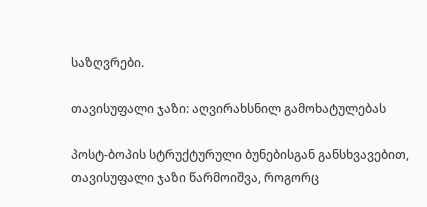საზღვრები.

თავისუფალი ჯაზი: აღვირახსნილ გამოხატულებას

პოსტ-ბოპის სტრუქტურული ბუნებისგან განსხვავებით, თავისუფალი ჯაზი წარმოიშვა, როგორც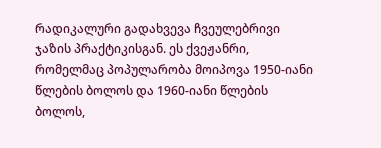რადიკალური გადახვევა ჩვეულებრივი ჯაზის პრაქტიკისგან. ეს ქვეჟანრი, რომელმაც პოპულარობა მოიპოვა 1950-იანი წლების ბოლოს და 1960-იანი წლების ბოლოს,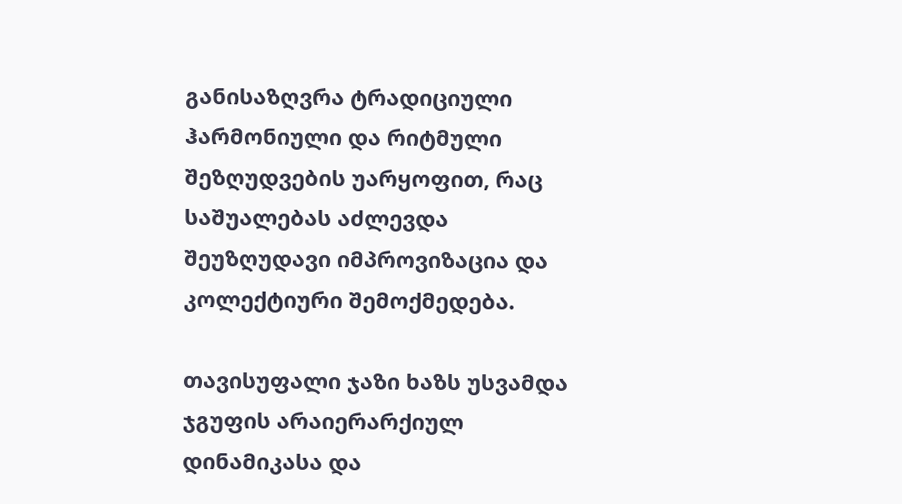განისაზღვრა ტრადიციული ჰარმონიული და რიტმული შეზღუდვების უარყოფით, რაც საშუალებას აძლევდა შეუზღუდავი იმპროვიზაცია და კოლექტიური შემოქმედება.

თავისუფალი ჯაზი ხაზს უსვამდა ჯგუფის არაიერარქიულ დინამიკასა და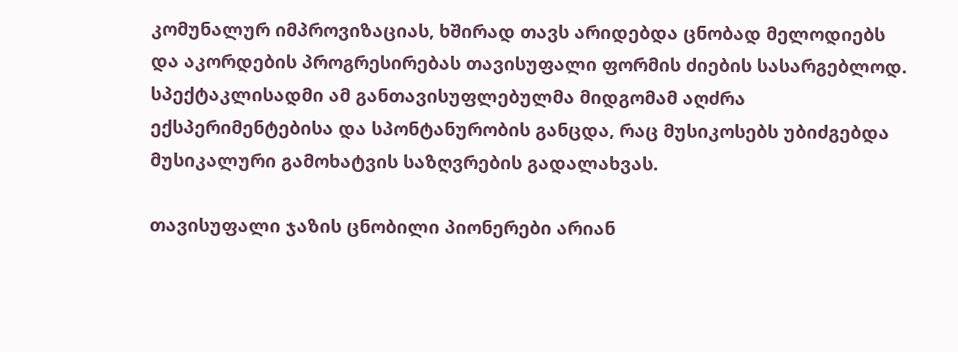კომუნალურ იმპროვიზაციას, ხშირად თავს არიდებდა ცნობად მელოდიებს და აკორდების პროგრესირებას თავისუფალი ფორმის ძიების სასარგებლოდ. სპექტაკლისადმი ამ განთავისუფლებულმა მიდგომამ აღძრა ექსპერიმენტებისა და სპონტანურობის განცდა, რაც მუსიკოსებს უბიძგებდა მუსიკალური გამოხატვის საზღვრების გადალახვას.

თავისუფალი ჯაზის ცნობილი პიონერები არიან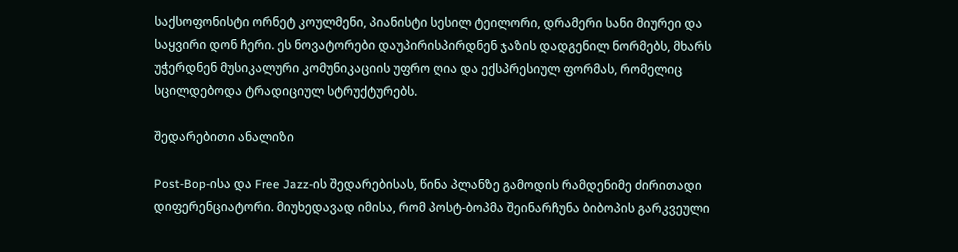საქსოფონისტი ორნეტ კოულმენი, პიანისტი სესილ ტეილორი, დრამერი სანი მიურეი და საყვირი დონ ჩერი. ეს ნოვატორები დაუპირისპირდნენ ჯაზის დადგენილ ნორმებს, მხარს უჭერდნენ მუსიკალური კომუნიკაციის უფრო ღია და ექსპრესიულ ფორმას, რომელიც სცილდებოდა ტრადიციულ სტრუქტურებს.

შედარებითი ანალიზი

Post-Bop-ისა და Free Jazz-ის შედარებისას, წინა პლანზე გამოდის რამდენიმე ძირითადი დიფერენციატორი. მიუხედავად იმისა, რომ პოსტ-ბოპმა შეინარჩუნა ბიბოპის გარკვეული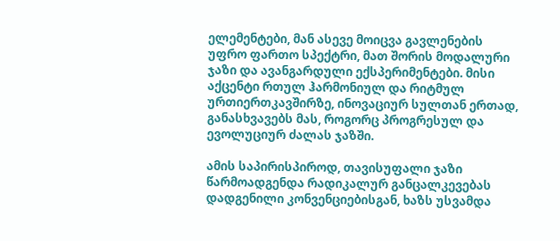ელემენტები, მან ასევე მოიცვა გავლენების უფრო ფართო სპექტრი, მათ შორის მოდალური ჯაზი და ავანგარდული ექსპერიმენტები. მისი აქცენტი რთულ ჰარმონიულ და რიტმულ ურთიერთკავშირზე, ინოვაციურ სულთან ერთად, განასხვავებს მას, როგორც პროგრესულ და ევოლუციურ ძალას ჯაზში.

ამის საპირისპიროდ, თავისუფალი ჯაზი წარმოადგენდა რადიკალურ განცალკევებას დადგენილი კონვენციებისგან, ხაზს უსვამდა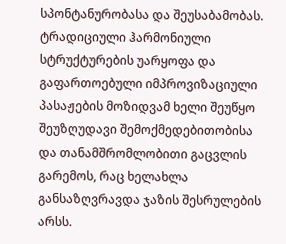სპონტანურობასა და შეუსაბამობას. ტრადიციული ჰარმონიული სტრუქტურების უარყოფა და გაფართოებული იმპროვიზაციული პასაჟების მოზიდვამ ხელი შეუწყო შეუზღუდავი შემოქმედებითობისა და თანამშრომლობითი გაცვლის გარემოს, რაც ხელახლა განსაზღვრავდა ჯაზის შესრულების არსს.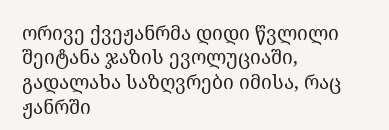ორივე ქვეჟანრმა დიდი წვლილი შეიტანა ჯაზის ევოლუციაში, გადალახა საზღვრები იმისა, რაც ჟანრში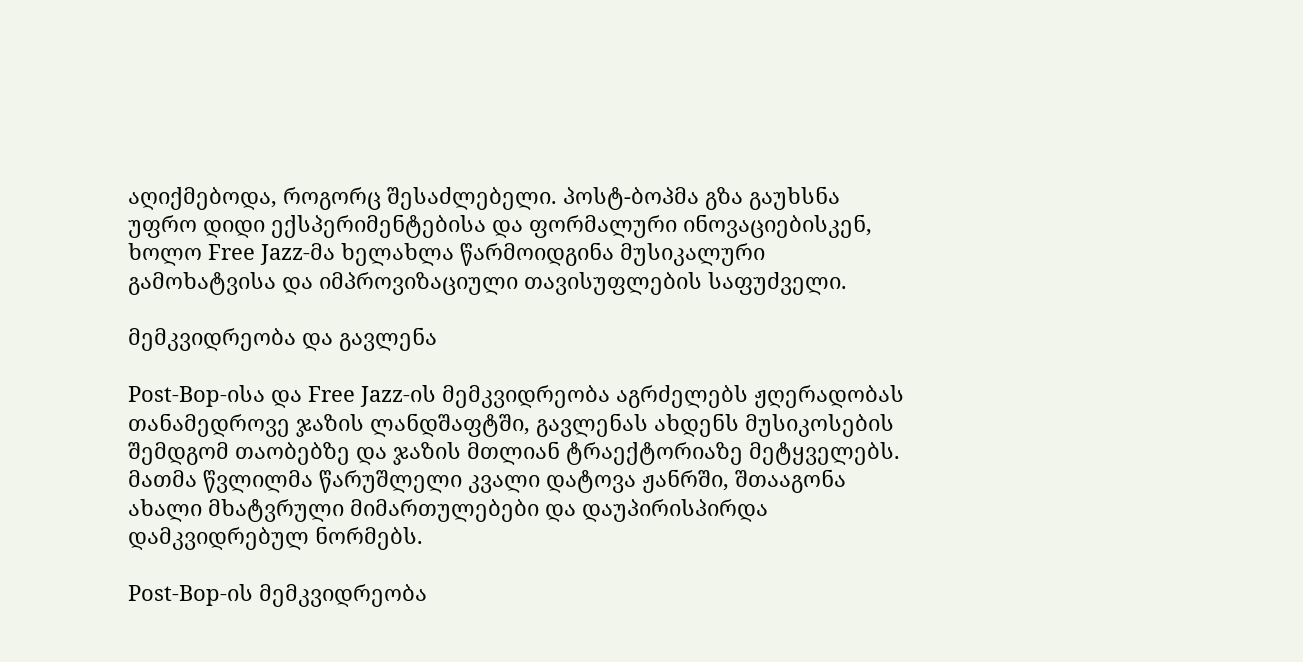აღიქმებოდა, როგორც შესაძლებელი. პოსტ-ბოპმა გზა გაუხსნა უფრო დიდი ექსპერიმენტებისა და ფორმალური ინოვაციებისკენ, ხოლო Free Jazz-მა ხელახლა წარმოიდგინა მუსიკალური გამოხატვისა და იმპროვიზაციული თავისუფლების საფუძველი.

მემკვიდრეობა და გავლენა

Post-Bop-ისა და Free Jazz-ის მემკვიდრეობა აგრძელებს ჟღერადობას თანამედროვე ჯაზის ლანდშაფტში, გავლენას ახდენს მუსიკოსების შემდგომ თაობებზე და ჯაზის მთლიან ტრაექტორიაზე მეტყველებს. მათმა წვლილმა წარუშლელი კვალი დატოვა ჟანრში, შთააგონა ახალი მხატვრული მიმართულებები და დაუპირისპირდა დამკვიდრებულ ნორმებს.

Post-Bop-ის მემკვიდრეობა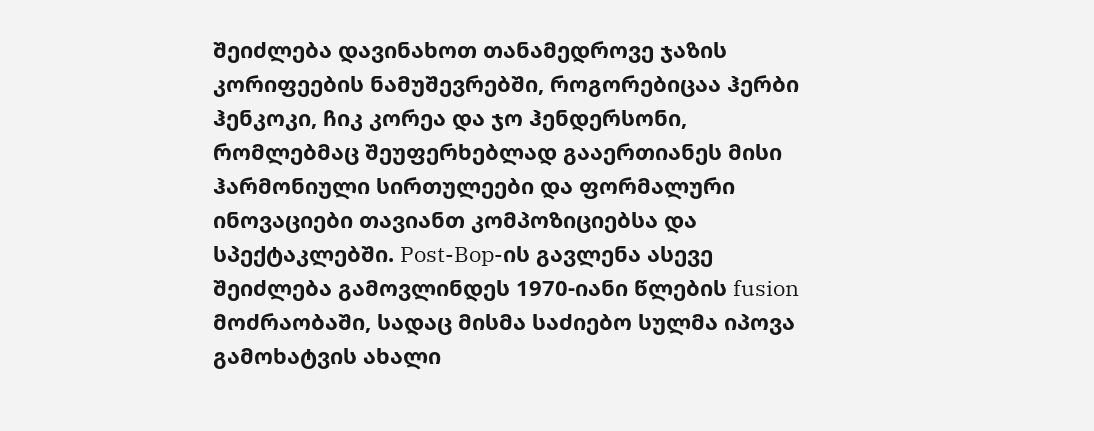შეიძლება დავინახოთ თანამედროვე ჯაზის კორიფეების ნამუშევრებში, როგორებიცაა ჰერბი ჰენკოკი, ჩიკ კორეა და ჯო ჰენდერსონი, რომლებმაც შეუფერხებლად გააერთიანეს მისი ჰარმონიული სირთულეები და ფორმალური ინოვაციები თავიანთ კომპოზიციებსა და სპექტაკლებში. Post-Bop-ის გავლენა ასევე შეიძლება გამოვლინდეს 1970-იანი წლების fusion მოძრაობაში, სადაც მისმა საძიებო სულმა იპოვა გამოხატვის ახალი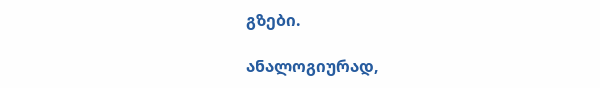გზები.

ანალოგიურად,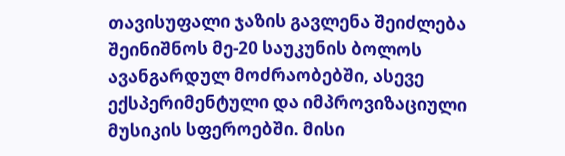თავისუფალი ჯაზის გავლენა შეიძლება შეინიშნოს მე-20 საუკუნის ბოლოს ავანგარდულ მოძრაობებში, ასევე ექსპერიმენტული და იმპროვიზაციული მუსიკის სფეროებში. მისი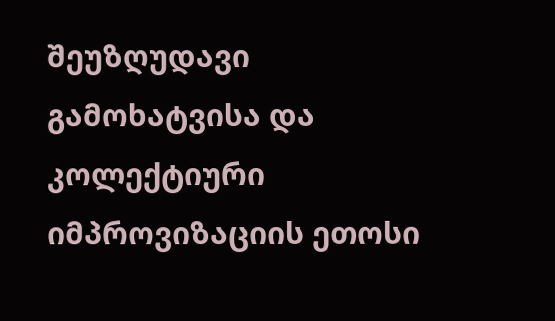შეუზღუდავი გამოხატვისა და კოლექტიური იმპროვიზაციის ეთოსი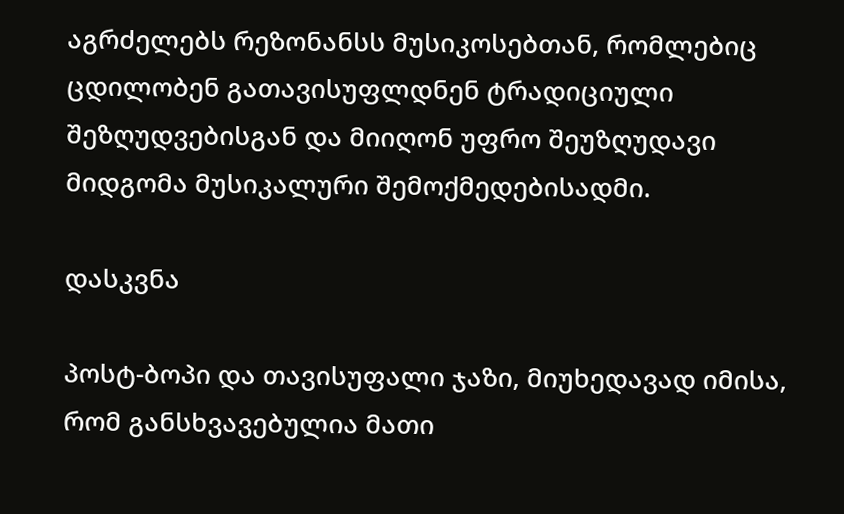აგრძელებს რეზონანსს მუსიკოსებთან, რომლებიც ცდილობენ გათავისუფლდნენ ტრადიციული შეზღუდვებისგან და მიიღონ უფრო შეუზღუდავი მიდგომა მუსიკალური შემოქმედებისადმი.

დასკვნა

პოსტ-ბოპი და თავისუფალი ჯაზი, მიუხედავად იმისა, რომ განსხვავებულია მათი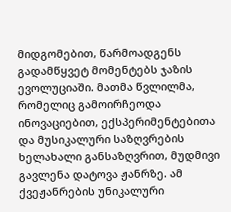მიდგომებით, წარმოადგენს გადამწყვეტ მომენტებს ჯაზის ევოლუციაში. მათმა წვლილმა, რომელიც გამოირჩეოდა ინოვაციებით, ექსპერიმენტებითა და მუსიკალური საზღვრების ხელახალი განსაზღვრით, მუდმივი გავლენა დატოვა ჟანრზე. ამ ქვეჟანრების უნიკალური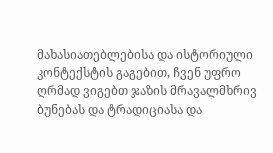მახასიათებლებისა და ისტორიული კონტექსტის გაგებით, ჩვენ უფრო ღრმად ვიგებთ ჯაზის მრავალმხრივ ბუნებას და ტრადიციასა და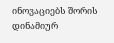ინოვაციებს შორის დინამიურ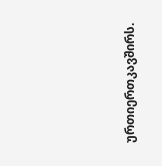ურთიერთკავშირს.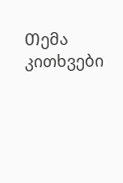Თემა
კითხვები